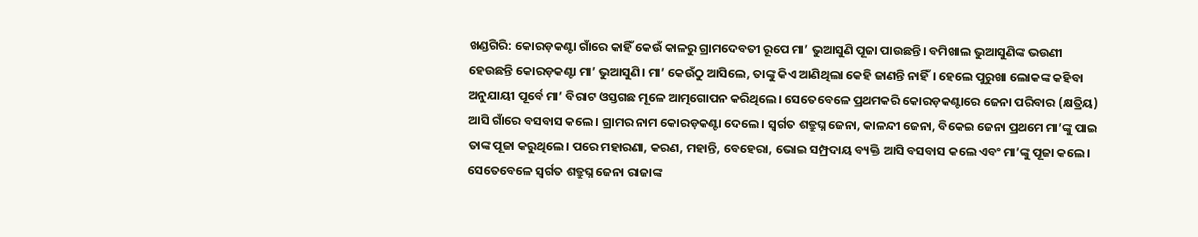ଖଣ୍ଡଗିରି: କୋରଡ଼କଣ୍ଟା ଗାଁରେ କାହିଁ କେଉଁ କାଳରୁ ଗ୍ରାମଦେବତୀ ରୂପେ ମା’ ଭୁଆସୁଣି ପୂଜା ପାଉଛନ୍ତି। ବମିଖାଲ ଭୁଆସୁଣିଙ୍କ ଭଉଣୀ ହେଉଛନ୍ତି କୋରଡ଼କଣ୍ଟା ମା’ ଭୁଆସୁଣି। ମା’ କେଉଁଠୁ ଆସିଲେ, ତାଙ୍କୁ କିଏ ଆଣିଥିଲା କେହି ଜାଣନ୍ତି ନାହିଁ। ହେଲେ ପୁରୁଖା ଲୋକଙ୍କ କହିବା ଅନୁଯାୟୀ ପୂର୍ବେ ମା’ ବିରାଟ ଓସ୍ତଗଛ ମୂଳେ ଆତ୍ମଗୋପନ କରିଥିଲେ। ସେତେବେଳେ ପ୍ରଥମକରି କୋରଡ଼କଣ୍ଟାରେ ଜେନା ପରିବାର (କ୍ଷତ୍ରିୟ) ଆସି ଗାଁରେ ବସବାସ କଲେ। ଗ୍ରାମର ନାମ କୋରଡ଼କଣ୍ଟା ଦେଲେ। ସ୍ବର୍ଗତ ଶତ୍ରୁଘ୍ନ ଜେନା, କାଳନ୍ଦୀ ଜେନା, ବିକେଇ ଜେନା ପ୍ରଥମେ ମା’ଙ୍କୁ ପାଇ ତାଙ୍କ ପୂଜା କରୁଥିଲେ। ପରେ ମହାରଣା, କରଣ, ମହାନ୍ତି, ବେହେରା, ଭୋଇ ସମ୍ପ୍ରଦାୟ ବ୍ୟକ୍ତି ଆସି ବସବାସ କଲେ ଏବଂ ମା’ଙ୍କୁ ପୂଜା କଲେ। ସେତେବେଳେ ସ୍ବର୍ଗତ ଶତ୍ରୁଘ୍ନ ଜେନା ରାଜାଙ୍କ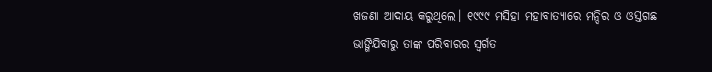ଖଜଣା ଆଦାୟ କରୁଥିଲେ। ୧୯୯୯ ମସିହା ମହାବାତ୍ୟାରେ ମନ୍ଦିର ଓ ଓସ୍ତଗଛ ଭାଙ୍ଗିଯିବାରୁ ତାଙ୍କ ପରିବାରର ସ୍ବର୍ଗତ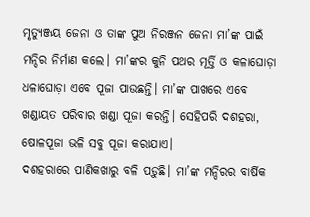ମୃତ୍ୟୁଞ୍ଜୟ ଜେନା ଓ ତାଙ୍କ ପୁଅ ନିରଞ୍ଜନ ଜେନା ମା’ଙ୍କ ପାଇଁ ମନ୍ଦିର ନିର୍ମାଣ କଲେ। ମା’ଙ୍କର କୁନି ପଥର ମୂର୍ତ୍ତି ଓ କଳାଘୋଡ଼ା ଧଳାଘୋଡ଼ା ଏବେ ପୂଜା ପାଉଛନ୍ତି। ମା’ଙ୍କ ପାଖରେ ଏବେ ଖଣ୍ଡାୟତ ପରିବାର ଖଣ୍ଡା ପୂଜା କରନ୍ତି। ସେହିପରି ଦଶହରା, ଷୋଳପୂଜା ଭଳି ସବୁ ପୂଜା କରାଯାଏ।
ଦଶହରାରେ ପାଣିକଖାରୁ ବଳି ପଡ଼ୁଛି। ମା’ଙ୍କ ମନ୍ଦିରର ବାର୍ଷିକ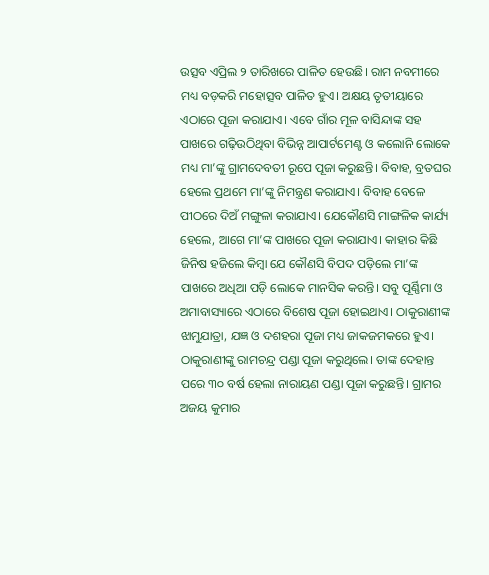ଉତ୍ସବ ଏପ୍ରିଲ ୨ ତାରିଖରେ ପାଳିତ ହେଉଛି। ରାମ ନବମୀରେ ମଧ୍ୟ ବଡ଼କରି ମହୋତ୍ସବ ପାଳିତ ହୁଏ। ଅକ୍ଷୟ ତୃତୀୟାରେ ଏଠାରେ ପୂଜା କରାଯାଏ। ଏବେ ଗାଁର ମୂଳ ବାସିନ୍ଦାଙ୍କ ସହ ପାଖରେ ଗଢ଼ିଉଠିଥିବା ବିଭିନ୍ନ ଆପାର୍ଟମେଣ୍ଟ ଓ କଲୋନି ଲୋକେ ମଧ୍ୟ ମା’ଙ୍କୁ ଗ୍ରାମଦେବତୀ ରୂପେ ପୂଜା କରୁଛନ୍ତି। ବିବାହ, ବ୍ରତଘର ହେଲେ ପ୍ରଥମେ ମା’ଙ୍କୁ ନିମନ୍ତ୍ରଣ କରାଯାଏ। ବିବାହ ବେଳେ ପୀଠରେ ଦିଅଁ ମଙ୍ଗୁଳା କରାଯାଏ। ଯେକୌଣସି ମାଙ୍ଗଳିକ କାର୍ଯ୍ୟ ହେଲେ, ଆଗେ ମା’ଙ୍କ ପାଖରେ ପୂଜା କରାଯାଏ। କାହାର କିଛି ଜିନିଷ ହଜିଲେ କିମ୍ବା ଯେ କୌଣସି ବିପଦ ପଡ଼ିଲେ ମା’ଙ୍କ ପାଖରେ ଅଧିଆ ପଡ଼ି ଲୋକେ ମାନସିକ କରନ୍ତି। ସବୁ ପୂର୍ଣ୍ଣିମା ଓ ଅମାବାସ୍ୟାରେ ଏଠାରେ ବିଶେଷ ପୂଜା ହୋଇଥାଏ। ଠାକୁରାଣୀଙ୍କ ଝାମୁଯାତ୍ରା, ଯଜ୍ଞ ଓ ଦଶହରା ପୂଜା ମଧ୍ୟ ଜାକଜମକରେ ହୁଏ। ଠାକୁରାଣୀଙ୍କୁ ରାମଚନ୍ଦ୍ର ପଣ୍ଡା ପୂଜା କରୁଥିଲେ। ତାଙ୍କ ଦେହାନ୍ତ ପରେ ୩୦ ବର୍ଷ ହେଲା ନାରାୟଣ ପଣ୍ଡା ପୂଜା କରୁଛନ୍ତି। ଗ୍ରାମର ଅଜୟ କୁମାର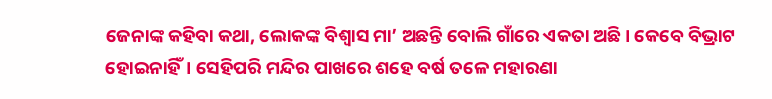ଜେନାଙ୍କ କହିବା କଥା, ଲୋକଙ୍କ ବିଶ୍ବାସ ମା’ ଅଛନ୍ତି ବୋଲି ଗାଁରେ ଏକତା ଅଛି। କେବେ ବିଭ୍ରାଟ ହୋଇନାହିଁ। ସେହିପରି ମନ୍ଦିର ପାଖରେ ଶହେ ବର୍ଷ ତଳେ ମହାରଣା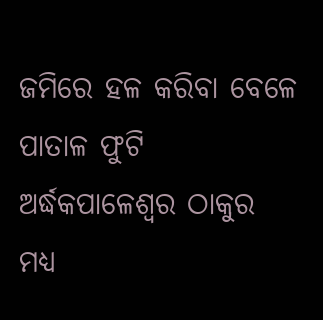ଜମିରେ ହଳ କରିବା ବେଳେ ପାତାଳ ଫୁଟି ଅର୍ଦ୍ଧକପାଳେଶ୍ବର ଠାକୁର ମଧ୍ୟ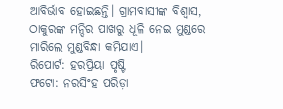ଆବିର୍ଭାବ ହୋଇଛନ୍ତି। ଗ୍ରାମବାସୀଙ୍କ ବିଶ୍ବାସ, ଠାକୁରଙ୍କ ମନ୍ଦିର ପାଖରୁ ଧୂଳି ନେଇ ମୁଣ୍ଡରେ ମାରିଲେ ମୁଣ୍ଡବିନ୍ଧା କମିଯାଏ।
ରିପୋର୍ଟ: ହରପ୍ରିୟା ପୃଷ୍ଟି
ଫଟୋ: ନରସିଂହ ପରିଡ଼ା